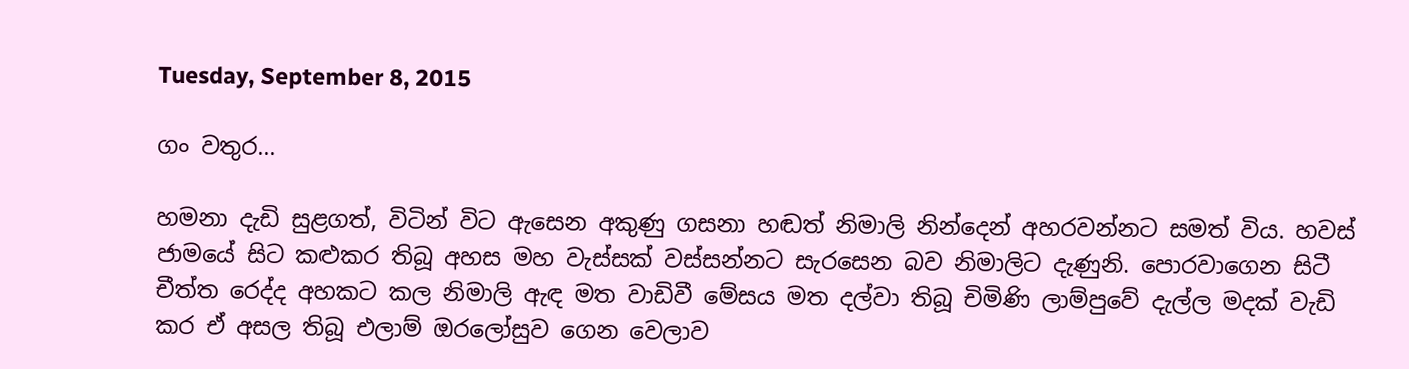Tuesday, September 8, 2015

ගං වතුර...

හමනා දැඩි සුළගත්, විටින් විට ඇසෙන අකුණු ගසනා හඬත් නිමාලි නින්දෙන් අහරවන්නට සමත් විය. හවස් ජාමයේ සිට කළුකර තිබූ අහස මහ වැස්සක් වස්සන්නට සැරසෙන බව නිමාලිට දැණුනි. පොරවාගෙන සිටී චීත්ත රෙද්ද අහකට කල නිමාලි ඇඳ මත වාඩිවී මේසය මත දල්වා තිබූ චිමිණි ලාම්පුවේ දැල්ල මදක් වැඩි කර ඒ අසල තිබූ එලාම් ඔරලෝසුව ගෙන වෙලාව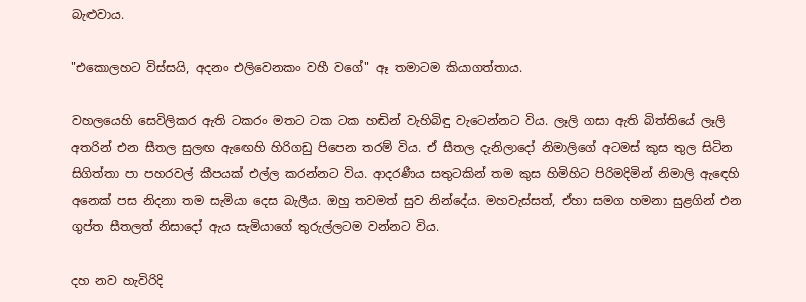බැළුවාය.

"එකොලහට විස්සයි, අදනං එලිවෙනකං වහී වගේ" ඈ තමාටම කියාගත්තාය.

වහලයෙහි සෙවිලිකර ඇති ටකරං මතට ටක ටක හඬින් වැහිබිඳු වැටෙන්නට විය. ලෑලි ගසා ඇති බිත්තියේ ලෑලි අතරින් එන සීතල සුලඟ ඇඟෙහි හිරිගඩු පිපෙන තරම් විය. ඒ සීතල දැනිලාදෝ නිමාලිගේ අටමස් කුස තුල සිටින සිගිත්තා පා පහරවල් කීපයක් එල්ල කරන්නට විය. ආදරණීය සතුටකින් තම කුස හිමිහිට පිරිමදිමින් නිමාලි ඇඳෙහි අනෙක් පස නිදනා තම සැමියා දෙස බැලීය. ඔහු තවමත් සුව නින්දේය. මහවැස්සත්, ඒහා සමග හමනා සුළගින් එන ගුප්ත සීතලත් නිසාදෝ ඇය සැමියාගේ තුරුල්ලටම වන්නට විය.

දහ නව හැවිරිදි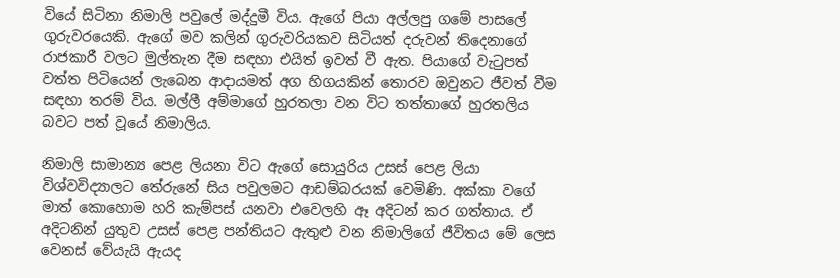වියේ සිටිනා නිමාලි පවුලේ මද්දුමී විය. ඇගේ පියා අල්ලපු ගමේ පාසලේ ගුරුවරයෙකි. ඇගේ මව කලින් ගුරුවරියකව සිටියත් දරුවන් තිදෙනාගේ රාජකාරී වලට මුල්තැන දීම සඳහා එයිත් ඉවත් වී ඇත. පියාගේ වැටුපත් වත්ත පිටියෙන් ලැබෙන ආදායමත් අග හිගයකින් තොරව ඔවුනට ජීවත් වීම සඳහා තරම් විය. මල්ලී අම්මාගේ හුරතලා වන විට තත්තාගේ හුරතලිය බවට පත් වූයේ නිමාලිය.

නිමාලි සාමාන්‍ය පෙළ ලියනා විට ඇගේ සොයුරිය උසස් පෙළ ලියා විශ්වවිද්‍යාලට තේරුනේ සිය පවුලමට ආඩම්බරයක් වෙමිණි. අක්කා වගේ මාත් කොහොම හරි කැම්පස් යනවා එවෙලහි ඈ අදිටන් කර ගත්තාය. ඒ අදිටනින් යුතුව උසස් පෙළ පන්තියට ඇතුළු වන නිමාලිගේ ජීවිතය මේ ලෙස වෙනස් වේයැයි ඇයද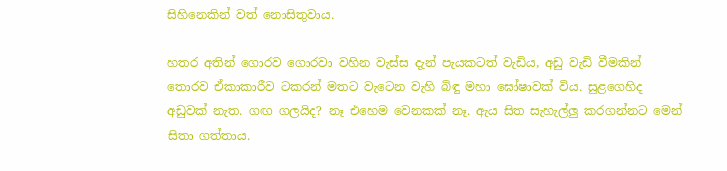සිහිනෙකින් වත් නොසිතුවාය.

හතර අතින් ගොරව ගොරවා වහින වැස්ස දැන් පැයකටත් වැඩිය, අඩු වැඩි වීමකින් තොරව ඒකාකාරීව ටකරන් මතට වැටෙන වැහි බිඳු මහා ඝෝෂාවක් විය. සුළගෙහිද අඩුවක් නැත. ගඟ ගලයිද? නෑ එහෙම වෙනකක් නෑ. ඇය සිත සැහැල්ලු කරගන්නට මෙන් සිතා ගත්තාය.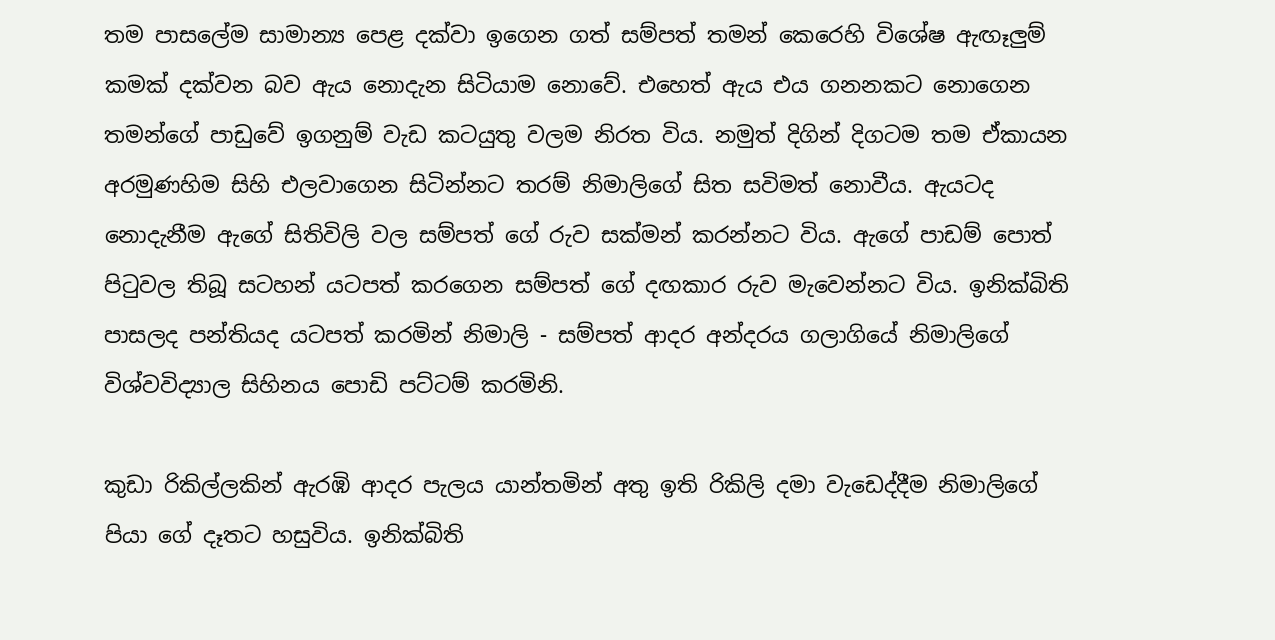තම පාසලේම සාමාන්‍ය පෙළ දක්වා ඉගෙන ගත් සම්පත් තමන් කෙරෙහි විශේෂ ඇඟෑලුම් කමක් දක්වන බව ඇය නොදැන සිටියාම නොවේ. එහෙත් ඇය එය ගනනකට නොගෙන තමන්ගේ පාඩුවේ ඉගනුම් වැඩ කටයුතු වලම නිරත විය. නමුත් දිගින් දිගටම තම ඒකායන අරමුණහිම සිහි එලවාගෙන සිටින්නට තරම් නිමාලිගේ සිත සවිමත් නොවීය. ඇයටද නොදැනීම ඇගේ සිතිවිලි වල සම්පත් ගේ රුව සක්මන් කරන්නට විය. ඇගේ පාඩම් පොත් පිටුවල තිබූ සටහන් යටපත් කරගෙන සම්පත් ගේ දඟකාර රුව මැවෙන්නට විය. ඉනික්බිති පාසලද පන්තියද යටපත් කරමින් නිමාලි - සම්පත් ආදර අන්දරය ගලාගියේ නිමාලිගේ විශ්වවිද්‍යාල සිහිනය පොඩි පට්ටම් කරමිනි.

කුඩා රිකිල්ලකින් ඇරඹි ආදර පැලය යාන්තමින් අතු ඉති රිකිලි දමා වැඩෙද්දීම නිමාලිගේ පියා ගේ දෑතට හසුවිය. ඉනික්බිති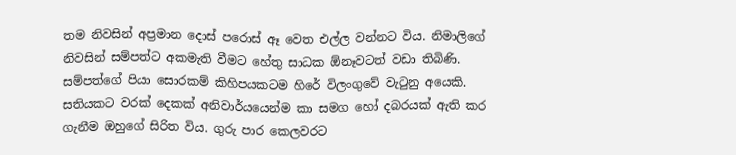තම නිවසින් අප්‍රමාන දොස් පරොස් ඈ වෙත එල්ල වන්නට විය. නිමාලිගේ නිවසින් සම්පත්ට අකමැති වීමට හේතු සාධක ඕනෑවටත් වඩා තිබිණි. සම්පත්ගේ පියා සොරකම් කිහිපයකටම හිරේ විලංගුවේ වැටුනු අයෙකි. සතියකට වරක් දෙකක් අනිවාර්යයෙන්ම කා සමග හෝ දබරයක් ඇති කර ගැනීම ඔහුගේ සිරිත විය. ගුරු පාර කෙලවරට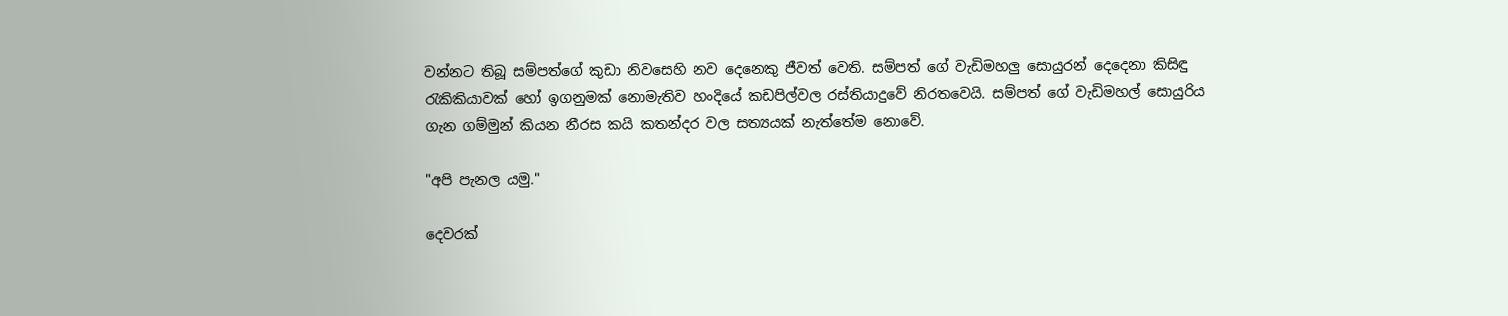වන්නට තිබූ සම්පත්ගේ කුඩා නිවසෙහි නව දෙනෙකු ජීවත් වෙති. සම්පත් ගේ වැඩිමහලු සොයුරන් දෙදෙනා කිසිඳු රැකිකියාවක් හෝ ඉගනුමක් නොමැතිව හංදියේ කඩපිල්වල රස්තියාදුවේ නිරතවෙයි. සම්පත් ගේ වැඩිමහල් සොයුරිය ගැන ගම්මුන් කියන නීරස කයි කතන්දර වල සත්‍යයක් නැත්තේම නොවේ.

"අපි පැනල යමු."

දෙවරක්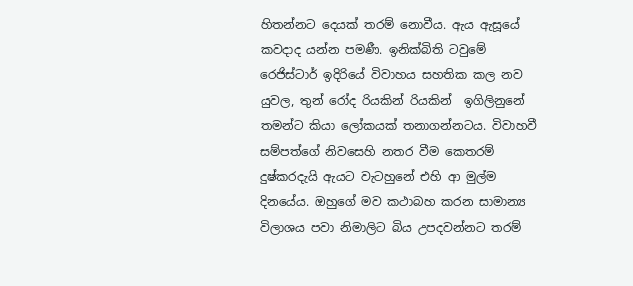හිතන්නට දෙයක් තරම් නොවීය. ඇය ඇසූයේ කවදාද යන්න පමණී. ඉනික්බිති ටවුමේ රෙජිස්ටාර් ඉදිරියේ විවාහය සහතික කල නව යුවල, තුන් රෝද රියකින් රියකින්  ඉගිලිනුනේ තමන්ට කියා ලෝකයක් තනාගන්නටය. විවාහවී සම්පත්ගේ නිවසෙහි නතර වීම කෙතරම් දුෂ්කරදැයි ඇයට වැටහුනේ එහි ආ මුල්ම දිනයේය. ඔහුගේ මව කථාබහ කරන සාමාන්‍ය විලාශය පවා නිමාලිට බිය උපදවන්නට තරම්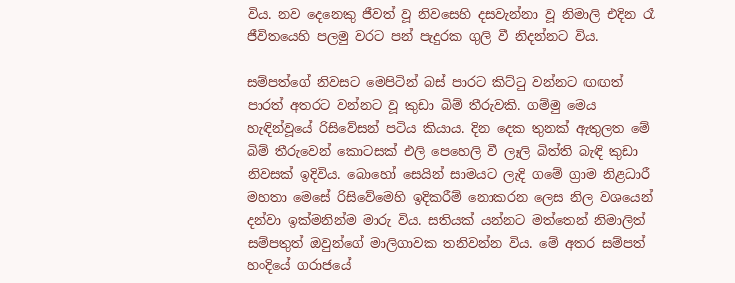විය. නව දෙනෙකු ජීවත් වූ නිවසෙහි දසවැන්නා වූ නිමාලි එදින රෑ ජීවිතයෙහි පලමු වරට පන් පැදුරක ගුලි වී නිදන්නට විය.

සම්පත්ගේ නිවසට මෙපිටින් බස් පාරට කිට්ටු වන්නට ඟඟත් පාරත් අතරට වන්නට වූ කුඩා බිම් තීරුවකි. ගම්මු මෙය හැඳින්වූයේ රිසිවේසන් පටිය කියාය. දින දෙක තුනක් ඇතුලත මේ බිම් තීරුවෙන් කොටසක් එලි පෙහෙලි වී ලෑලි බිත්ති බැඳි කුඩා නිවසක් ඉදිවිය. බොහෝ සෙයින් සාමයට ලැදි ගමේ ග්‍රාම නිළධාරී මහතා මෙසේ රිසිවේමෙහි ඉදිකරීම් නොකරන ලෙස නිල වශයෙන් දන්වා ඉක්මනින්ම මාරු විය. සතියක් යන්නට මත්තෙන් නිමාලිත් සම්පතුත් ඔවුන්ගේ මාලිගාවක තනිවන්න විය. මේ අතර සම්පත් හංදියේ ගරාජයේ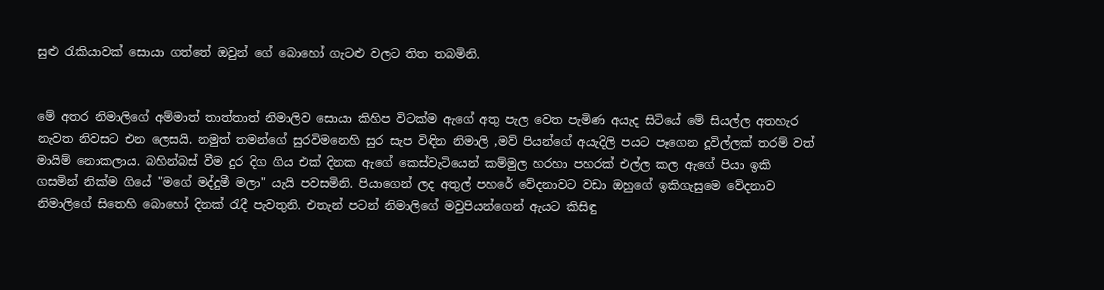සුළු රැකියාවක් සොයා ගත්තේ ඔවුන් ගේ බොහෝ ගැටළු වලට තිත තබමිනි.


මේ අතර නිමාලිගේ අම්මාත් තාත්තාත් නිමාලිව සොයා කිහිප විටක්ම ඇගේ අතු පැල වෙත පැමිණ අයැද සිටියේ මේ සියල්ල අතහැර නැවත නිවසට එන ලෙසයි. නමුත් තමන්ගේ සුරවිමනෙහි සුර සැප විඳින නිමාලි ,මව් පියන්ගේ අයැදිලි පයට පෑගෙන දූවිල්ලක් තරම් වත් මායිම් නොකලාය. බහින්බස් වීම දුර දිග ගිය එක් දිනක ඇගේ කෙස්වැටියෙන් කම්මුල හරහා පහරක් එල්ල කල ඇගේ පියා ඉකි ගසමින් නික්ම ගියේ "මගේ මද්දුමී මලා" යැයි පවසමිනි. පියාගෙන් ලද අතුල් පහරේ වේදනාවට වඩා ඔහුගේ ඉකිගැසුමෙ වේදනාව නිමාලිගේ සිතෙහි බොහෝ දිනක් රැදී පැවතුනි. එතැන් පටන් නිමාලිගේ මවුපියන්ගෙන් ඇයට කිසිඳු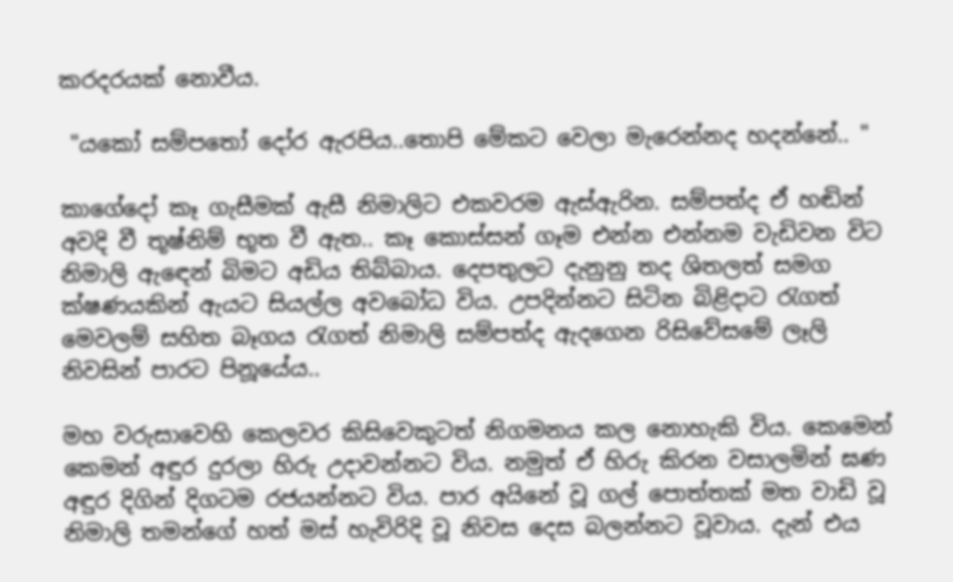කරදරයක් නොවීය.

 "යකෝ සම්පතෝ දෝර ඇරපිය..තොපි මේකට වෙලා මැරෙන්නද හදන්නේ.. "

කාගේදෝ කෑ ගැසීමක් ඇසී නිමාලිට එකවරම ඇස්ඇරින. සම්පත්ද ඒ හඬින් අවදි වී තූෂ්නිම් භූත වී ඇත.. කෑ කොස්සන් ගෑම එන්න එන්නම වැඩිවන විට නිමාලි ඇඳෙන් බිමට අඩිය තිබ්බාය. දෙපතුලට දැනුනු තද ශිතලත් සමග ක්ෂණයකින් ඇයට සියල්ල අවබෝධ විය. උපදින්නට සිටින බිළිදාට රැගත් මෙවලම් සහිත බෑගය රැගත් නිමාලි සම්පත්ද ඇදගෙන රිසිවේසමේ ලෑලි නිවසින් පාරට පිනූයේය..

මහ වරුසාවෙහි කෙලවර කිසිවෙකුටත් නිගමනය කල නොහැකි විය. කෙමෙන් කෙමන් අඳුර දුරලා හිරු උදාවන්නට විය. නමුත් ඒ හිරු කිරන වසාලමින් ඝණ අඳුර දිගින් දිගටම රජයන්නට විය. පාර අයිනේ වූ ගල් පොත්තක් මත වාඩි වූ නිමාලි තමන්ගේ හත් මස් හැවිරිදි වූ නිවස දෙස බලන්නට වූවාය. දැන් එය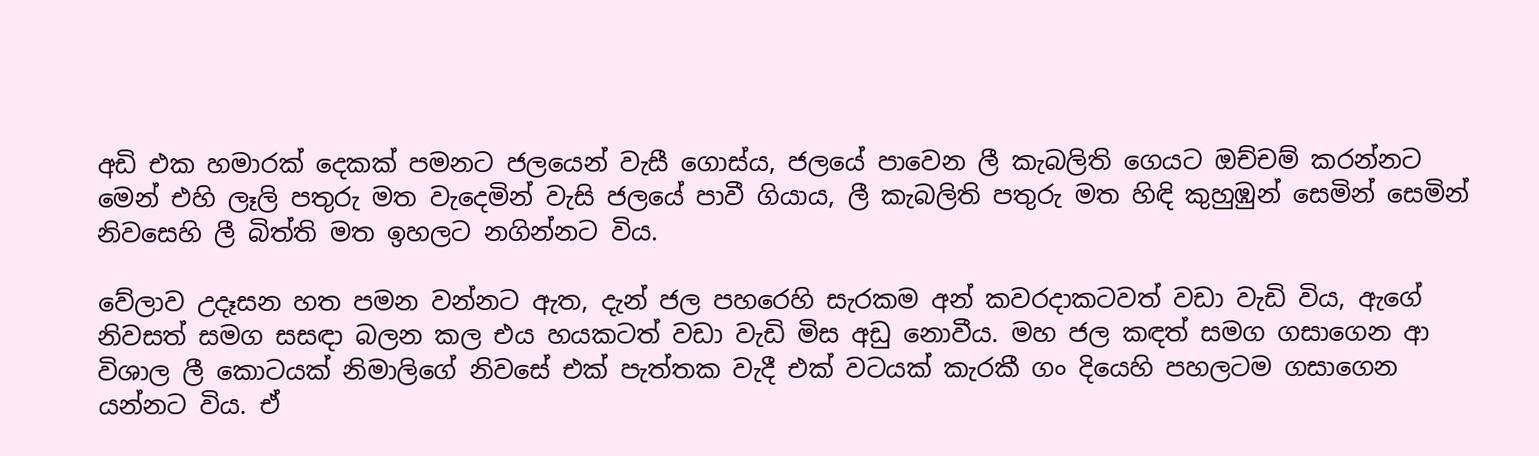අඩි එක හමාරක් දෙකක් පමනට ජලයෙන් වැසී ගොස්ය, ජලයේ පාවෙන ලී කැබලිති ගෙයට ඔච්චම් කරන්නට මෙන් එහි ලෑලි පතුරු මත වැදෙමින් වැසි ජලයේ පාවී ගියාය, ලී කැබලිති පතුරු මත හිඳි කුහුඹුන් සෙමින් සෙමින් නිවසෙහි ලී බිත්ති මත ඉහලට නගින්නට විය.

වේලාව උදෑසන හත පමන වන්නට ඇත, දැන් ජල පහරෙහි සැරකම අන් කවරදාකටවත් වඩා වැඩි විය, ඇගේ නිවසත් සමග සසඳා බලන කල එය හයකටත් වඩා වැඩි මිස අඩු නොවීය. මහ ජල කඳත් සමග ගසාගෙන ආ විශාල ලී කොටයක් නිමාලිගේ නිවසේ එක් පැත්තක වැදී එක් වටයක් කැරකී ගං දියෙහි පහලටම ගසාගෙන යන්නට විය. ඒ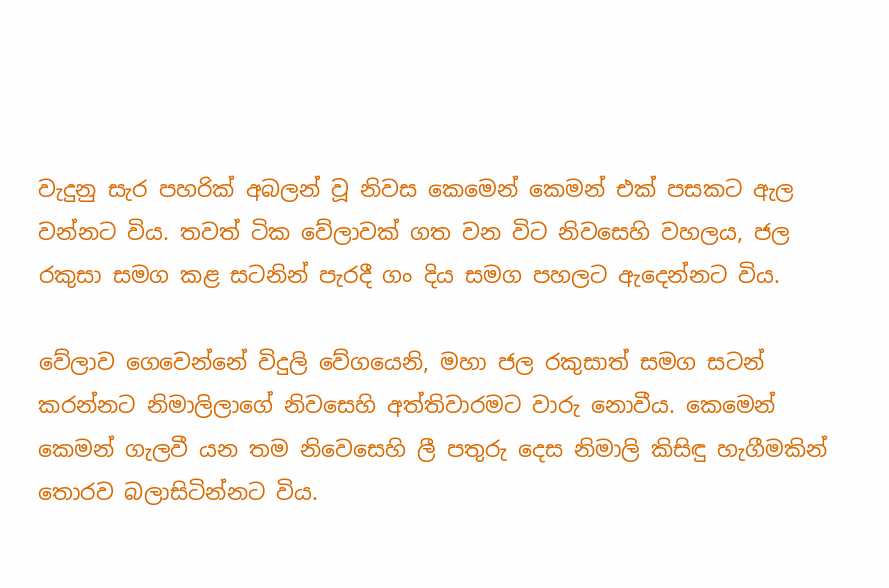වැදුනු සැර පහරික් අබලන් වූ නිවස කෙමෙන් කෙමන් එක් පසකට ඇල වන්නට විය. තවත් ටික වේලාවක් ගත වන විට නිවසෙහි වහලය, ජල රකුසා සමග කළ සටනින් පැරදී ගං දිය සමග පහලට ඇදෙන්නට විය.

වේලාව ගෙවෙන්නේ විදුලි වේගයෙනි, මහා ජල රකුසාත් සමග සටන් කරන්නට නිමාලිලාගේ නිවසෙහි අත්තිවාරමට වාරු නොවීය. කෙමෙන් කෙමන් ගැලවී යන තම නිවෙසෙහි ලී පතුරු දෙස නිමාලි කිසිඳු හැගීමකින් තොරව බලාසිටින්නට විය.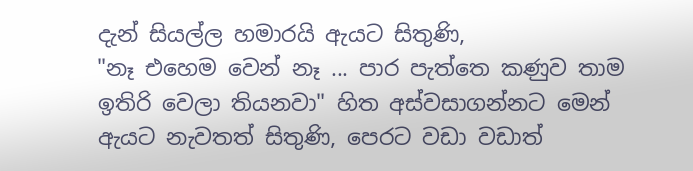දැන් සියල්ල හමාරයි ඇයට සිතුණි,
"නෑ එහෙම වෙන් නෑ ... පාර පැත්තෙ කණුව තාම ඉතිරි වෙලා තියනවා" හිත අස්වසාගන්නට මෙන් ඇයට නැවතත් සිතුණි, පෙරට වඩා වඩාත්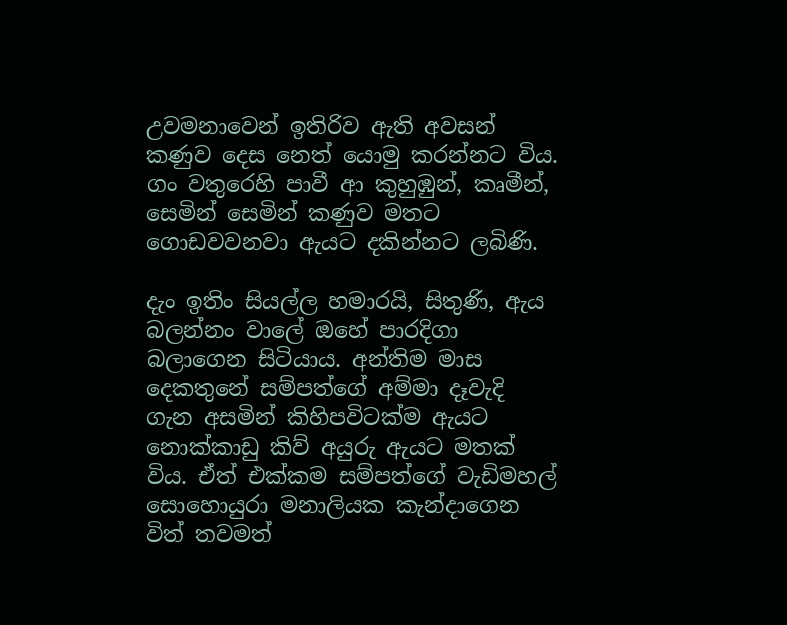උවමනාවෙන් ඉතිරිව ඇති අවසන් කණුව දෙස නෙත් යොමු කරන්නට විය. ගං වතුරෙහි පාවී ආ කුහුඹුන්, කෘමීන්, සෙමින් සෙමින් කණුව මතට ගොඩවවනවා ඇයට දකින්නට ලබිණි.

දැං ඉතිං සියල්ල හමාරයි, සිතුණි, ඇය බලන්නං වාලේ ඔහේ පාරදිගා බලාගෙන සිටියාය. අන්තිම මාස දෙකතුනේ සම්පත්ගේ අම්මා දෑවැදි ගැන අසමින් කිහිපවිටක්ම ඇයට නොක්කාඩු කිව් අයුරු ඇයට මතක් විය. ඒත් එක්කම සම්පත්ගේ වැඩිමහල් සොහොයුරා මනාලියක කැන්දාගෙන විත් තවමත්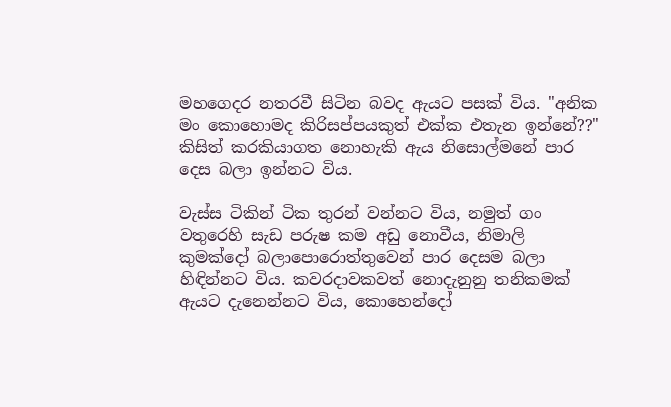මහගෙදර නතරවී සිටින බවද ඇයට පසක් විය. "අනික මං කොහොමද කිරිසප්පයකුත් එක්ක එතැන ඉන්නේ??" කිසිත් කරකියාගත නොහැකි ඇය නිසොල්මනේ පාර දෙස බලා ඉන්නට විය.

වැස්ස ටිකින් ටික තුරන් වන්නට විය, නමුත් ගං වතුරෙහි සැඩ පරුෂ කම අඩු නොවීය, නිමාලි කුමක්දෝ බලාපොරොත්තුවෙන් පාර දෙසම බලා හිඳින්නට විය. කවරදාවකවත් නොදැනුනු තනිකමක් ඇයට දැනෙන්නට විය, කොහෙන්දෝ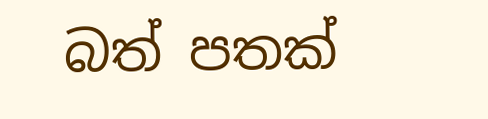බත් පතක්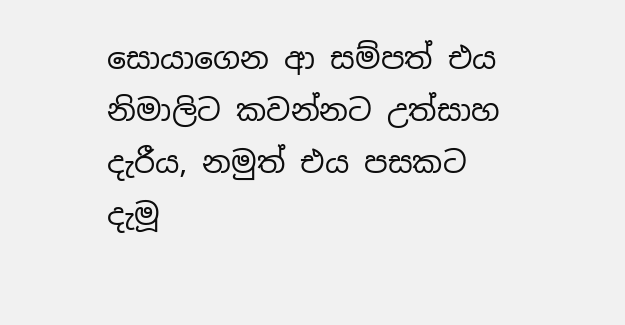සොයාගෙන ආ සම්පත් එය නිමාලිට කවන්නට උත්සාහ දැරීය, නමුත් එය පසකට දැමූ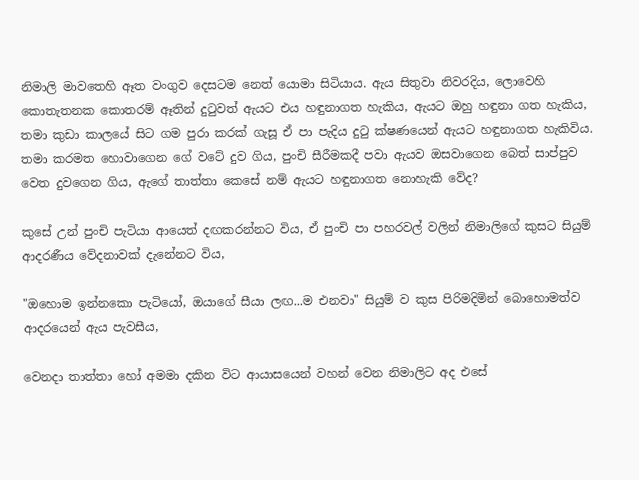නිමාලි මාවතෙහි ඈත වංගුව දෙසටම නෙත් යොමා සිටියාය. ඇය සිතුවා නිවරදිය, ලොවෙහි කොතැතනක කොතරම් ඈතින් දුටුවත් ඇයට එය හඳුනාගත හැකිය, ඇයට ඔහු හඳුනා ගත හැකිය, තමා කුඩා කාලයේ සිට ගම පුරා කරක් ගැසූ ඒ පා පැදිය දුටු ක්ෂණයෙන් ඇයට හඳුනාගත හැකිවිය.  තමා කරමත හොවාගෙන ගේ වටේ දුව ගිය, පුංචි සීරීමකදී පවා ඇයව ඔසවාගෙන බෙත් සාප්පුව වෙත දුවගෙන ගිය, ඇගේ තාත්තා කෙසේ නම් ඇයට හඳුනාගත නොහැකි වේද?

කුසේ උන් පුංචි පැටියා ආයෙත් දඟකරන්නට විය, ඒ පුංචි පා පහරවල් වලින් නිමාලිගේ කුසට සියුම් ආදරණීය වේදනාවක් දැනේනට විය,

"ඔහොම ඉන්නකො පැටියෝ, ඔයාගේ සීයා ලඟ...ම එනවා" සියුම් ව කුස පිරිමදිමින් බොහොමත්ව ආදරයෙන් ඇය පැවසීය,

වෙනදා තාත්තා හෝ අමමා දකින විට ආයාසයෙන් වහන් වෙන නිමාලිට අද එසේ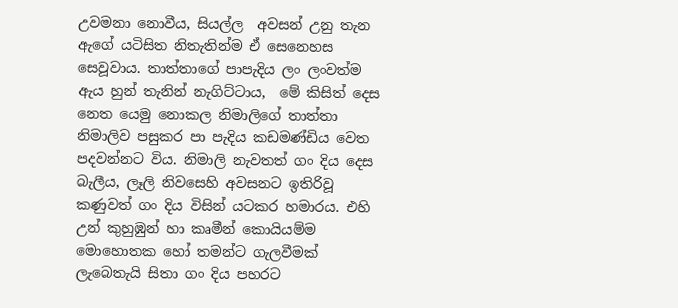උවමනා නොවීය, සියල්ල  අවසන් උනු තැන ඇගේ යටිසිත නිතැතින්ම ඒ සෙනෙහස සෙවූවාය. තාත්තාගේ පාපැදිය ලං ලංවත්ම ඇය හුන් තැනින් නැගිට්ටාය,  මේ කිසිත් දෙස නෙත යෙමු නොකල නිමාලිගේ තාත්තා නිමාලිව පසුකර පා පැදිය කඩමණ්ඩිය වෙත පදවන්නට විය. නිමාලි නැවතත් ගං දිය දෙස බැලීය, ලෑලි නිවසෙහි අවසනට ඉතිරිවූ කණුවත් ගං දිය විසින් යටකර හමාරය. එහි උන් කුහුඹුන් හා කෘමීන් කොයියම්ම මොහොතක හෝ තමන්ට ගැලවීමක් ලැබෙතැයි සිතා ගං දිය පහරට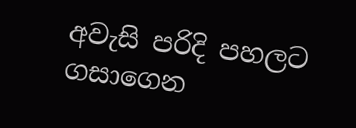අවැසි පරිදි පහලට ගසාගෙන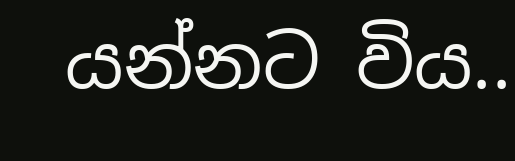යන්නට විය..